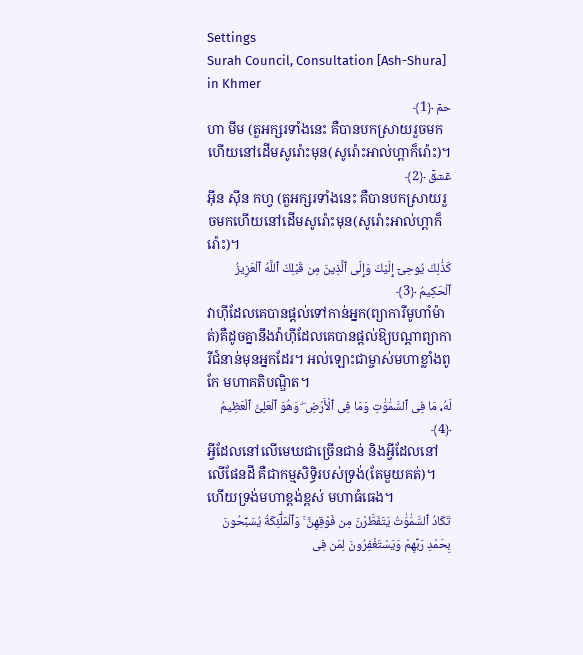Settings
Surah Council, Consultation [Ash-Shura] in Khmer
حمٓ ﴿1﴾
ហា មីម (តួអក្សរទាំងនេះ គឺបានបកស្រាយរួចមកហើយនៅដើមសូរ៉ោះមុន(សូរ៉ោះអាល់ហ្ពាក៏រ៉ោះ)។
عٓسٓقٓ ﴿2﴾
អ៊ីន ស៊ីន កហ្វ (តួអក្សរទាំងនេះ គឺបានបកស្រាយរួចមកហើយនៅដើមសូរ៉ោះមុន(សូរ៉ោះអាល់ហ្ពាក៏រ៉ោះ)។
كَذَٰلِكَ يُوحِىٓ إِلَيْكَ وَإِلَى ٱلَّذِينَ مِن قَبْلِكَ ٱللَّهُ ٱلْعَزِيزُ ٱلْحَكِيمُ ﴿3﴾
វាហ៊ីដែលគេបានផ្តល់ទៅកាន់អ្នក(ព្យាការីមូហាំម៉ាត់)គឺដូចគ្នានឹងវ៉ាហ៊ីដែលគេបានផ្តល់ឱ្យបណ្តាព្យាការីជំនាន់មុនអ្នកដែរ។ អល់ឡោះជាម្ចាស់មហាខ្លាំងពូកែ មហាគតិបណ្ឌិត។
لَهُۥ مَا فِى ٱلسَّمَٰوَٰتِ وَمَا فِى ٱلْأَرْضِ ۖ وَهُوَ ٱلْعَلِىُّ ٱلْعَظِيمُ ﴿4﴾
អ្វីដែលនៅលើមេឃជាច្រើនជាន់ និងអ្វីដែលនៅលើផែនដី គឺជាកម្មសិទ្ធិរបស់ទ្រង់(តែមួយគត់)។ ហើយទ្រង់មហាខ្ពង់ខ្ពស់ មហាធំធេង។
تَكَادُ ٱلسَّمَٰوَٰتُ يَتَفَطَّرْنَ مِن فَوْقِهِنَّ ۚ وَٱلْمَلَٰٓئِكَةُ يُسَبِّحُونَ بِحَمْدِ رَبِّهِمْ وَيَسْتَغْفِرُونَ لِمَن فِى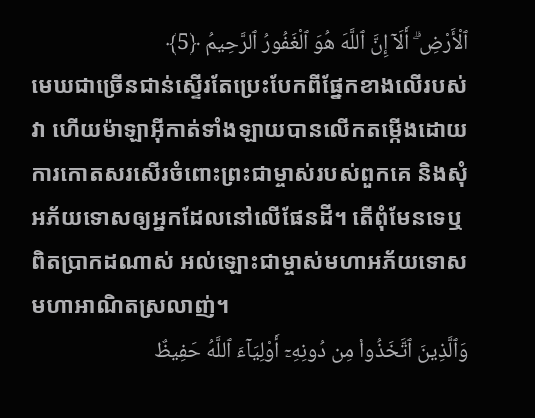ٱلْأَرْضِ ۗ أَلَآ إِنَّ ٱللَّهَ هُوَ ٱلْغَفُورُ ٱلرَّحِيمُ ﴿5﴾
មេឃជាច្រើនជាន់ស្ទើរតែប្រេះបែកពីផ្នែកខាងលើរបស់វា ហើយម៉ាឡាអ៊ីកាត់ទាំងឡាយបានលើកតម្កើងដោយការកោតសរសើរចំពោះព្រះជាម្ចាស់របស់ពួកគេ និងសុំអភ័យទោសឲ្យអ្នកដែលនៅលើផែនដី។ តើពុំមែនទេឬ ពិតប្រាកដណាស់ អល់ឡោះជាម្ចាស់មហាអភ័យទោស មហាអាណិតស្រលាញ់។
وَٱلَّذِينَ ٱتَّخَذُوا۟ مِن دُونِهِۦٓ أَوْلِيَآءَ ٱللَّهُ حَفِيظٌ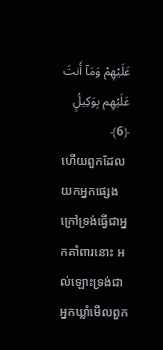عَلَيْهِمْ وَمَآ أَنتَ عَلَيْهِم بِوَكِيلٍۢ ﴿6﴾
ហើយពួកដែលយកអ្នកផ្សេងក្រៅទ្រង់ធ្វើជាអ្នកគាំពារនោះ អល់ឡោះទ្រង់ជាអ្នកឃ្លាំមើលពួក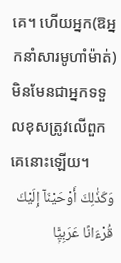គេ។ ហើយអ្នក(ឱអ្នកនាំសារមូហាំម៉ាត់)មិនមែនជាអ្នកទទួលខុសត្រូវលើពួកគេនោះឡើយ។
وَكَذَٰلِكَ أَوْحَيْنَآ إِلَيْكَ قُرْءَانًا عَرَبِيًّۭا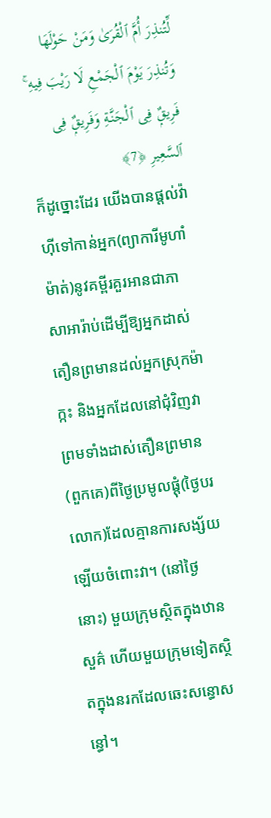لِّتُنذِرَ أُمَّ ٱلْقُرَىٰ وَمَنْ حَوْلَهَا وَتُنذِرَ يَوْمَ ٱلْجَمْعِ لَا رَيْبَ فِيهِ ۚ فَرِيقٌۭ فِى ٱلْجَنَّةِ وَفَرِيقٌۭ فِى ٱلسَّعِيرِ ﴿7﴾
ក៏ដូច្នោះដែរ យើងបានផ្តល់វ៉ាហ៊ីទៅកាន់អ្នក(ព្យាការីមូហាំម៉ាត់)នូវគម្ពីរគួរអានជាភាសាអារ៉ាប់ដើម្បីឱ្យអ្នកដាស់តឿនព្រមានដល់អ្នកស្រុកម៉ាក្កះ និងអ្នកដែលនៅជុំវិញវា ព្រមទាំងដាស់តឿនព្រមាន(ពួកគេ)ពីថ្ងៃប្រមូលផ្តុំ(ថ្ងៃបរលោក)ដែលគ្មានការសង្ស័យឡើយចំពោះវា។ (នៅថ្ងៃនោះ) មួយក្រុមស្ថិតក្នុងឋានសួគ៌ ហើយមួយក្រុមទៀតស្ថិតក្នុងនរកដែលឆេះសន្ធោសន្ធៅ។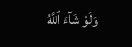وَلَوْ شَآءَ ٱللَّهُ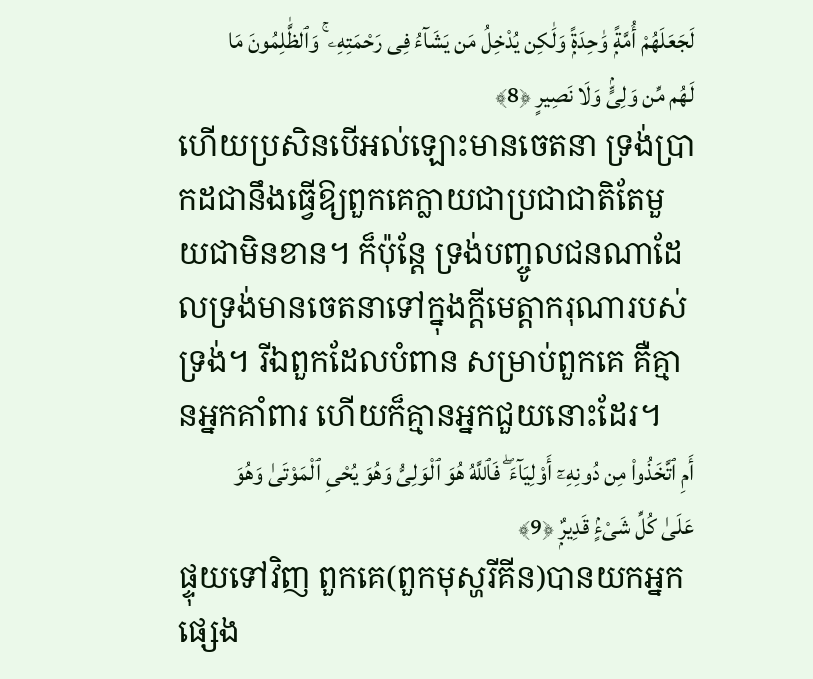لَجَعَلَهُمْ أُمَّةًۭ وَٰحِدَةًۭ وَلَٰكِن يُدْخِلُ مَن يَشَآءُ فِى رَحْمَتِهِۦ ۚ وَٱلظَّٰلِمُونَ مَا لَهُم مِّن وَلِىٍّۢ وَلَا نَصِيرٍ ﴿8﴾
ហើយប្រសិនបើអល់ឡោះមានចេតនា ទ្រង់ប្រាកដជានឹងធ្វើឱ្យពួកគេក្លាយជាប្រជាជាតិតែមួយជាមិនខាន។ ក៏ប៉ុន្តែ ទ្រង់បញ្ចូលជនណាដែលទ្រង់មានចេតនាទៅក្នុងក្តីមេត្តាករុណារបស់ទ្រង់។ រីឯពួកដែលបំពាន សម្រាប់ពួកគេ គឺគ្មានអ្នកគាំពារ ហើយក៏គ្មានអ្នកជួយនោះដែរ។
أَمِ ٱتَّخَذُوا۟ مِن دُونِهِۦٓ أَوْلِيَآءَ ۖ فَٱللَّهُ هُوَ ٱلْوَلِىُّ وَهُوَ يُحْىِ ٱلْمَوْتَىٰ وَهُوَ عَلَىٰ كُلِّ شَىْءٍۢ قَدِيرٌۭ ﴿9﴾
ផ្ទុយទៅវិញ ពួកគេ(ពួកមុស្ហរីគីន)បានយកអ្នកផ្សេង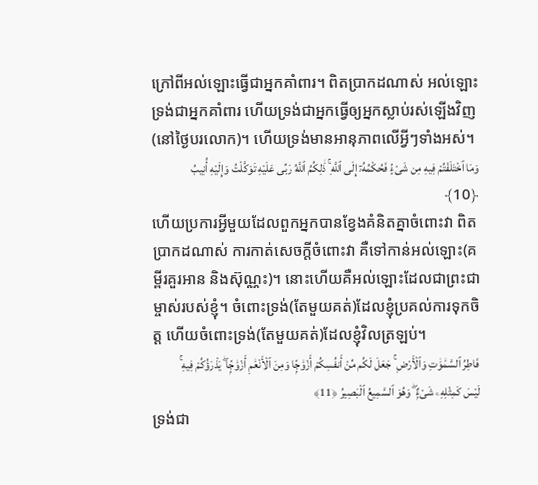ក្រៅពីអល់ឡោះធ្វើជាអ្នកគាំពារ។ ពិតប្រាកដណាស់ អល់ឡោះទ្រង់ជាអ្នកគាំពារ ហើយទ្រង់ជាអ្នកធ្វើឲ្យអ្នកស្លាប់រស់ឡើងវិញ(នៅថ្ងៃបរលោក)។ ហើយទ្រង់មានអានុភាពលើអ្វីៗទាំងអស់។
وَمَا ٱخْتَلَفْتُمْ فِيهِ مِن شَىْءٍۢ فَحُكْمُهُۥٓ إِلَى ٱللَّهِ ۚ ذَٰلِكُمُ ٱللَّهُ رَبِّى عَلَيْهِ تَوَكَّلْتُ وَإِلَيْهِ أُنِيبُ ﴿10﴾
ហើយប្រការអ្វីមួយដែលពួកអ្នកបានខ្វែងគំនិតគ្នាចំពោះវា ពិតប្រាកដណាស់ ការកាត់សេចក្តីចំពោះវា គឺទៅកាន់អល់ឡោះ(គម្ពីរគួរអាន និងស៊ុណ្ណះ)។ នោះហើយគឺអល់ឡោះដែលជាព្រះជាម្ចាស់របស់ខ្ញុំ។ ចំពោះទ្រង់(តែមួយគត់)ដែលខ្ញុំប្រគល់ការទុកចិត្ត ហើយចំពោះទ្រង់(តែមួយគត់)ដែលខ្ញុំវិលត្រឡប់។
فَاطِرُ ٱلسَّمَٰوَٰتِ وَٱلْأَرْضِ ۚ جَعَلَ لَكُم مِّنْ أَنفُسِكُمْ أَزْوَٰجًۭا وَمِنَ ٱلْأَنْعَٰمِ أَزْوَٰجًۭا ۖ يَذْرَؤُكُمْ فِيهِ ۚ لَيْسَ كَمِثْلِهِۦ شَىْءٌۭ ۖ وَهُوَ ٱلسَّمِيعُ ٱلْبَصِيرُ ﴿11﴾
ទ្រង់ជា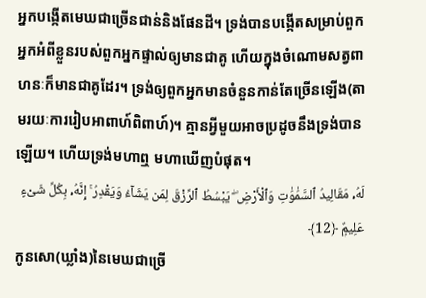អ្នកបង្កើតមេឃជាច្រើនជាន់និងផែនដី។ ទ្រង់បានបង្កើតសម្រាប់ពួកអ្នកអំពីខ្លួនរបស់ពួកអ្នកផ្ទាល់ឲ្យមានជាគូ ហើយក្នុងចំណោមសត្វពាហនៈក៏មានជាគូដែរ។ ទ្រង់ឲ្យពួកអ្នកមានចំនួនកាន់តែច្រើនឡើង(តាមរយៈការរៀបអាពាហ៍ពិពាហ៍)។ គ្មានអ្វីមួយអាចប្រដូចនឹងទ្រង់បានឡើយ។ ហើយទ្រង់មហាឮ មហាឃើញបំផុត។
لَهُۥ مَقَالِيدُ ٱلسَّمَٰوَٰتِ وَٱلْأَرْضِ ۖ يَبْسُطُ ٱلرِّزْقَ لِمَن يَشَآءُ وَيَقْدِرُ ۚ إِنَّهُۥ بِكُلِّ شَىْءٍ عَلِيمٌۭ ﴿12﴾
កូនសោ(ឃ្លាំង)នៃមេឃជាច្រើ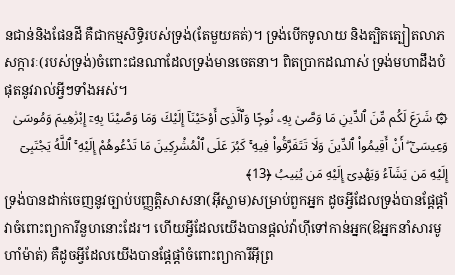នជាន់និងផែនដី គឺជាកម្មសិទ្ធិរបស់ទ្រង់(តែមួយគត់)។ ទ្រង់បើកទូលាយ និងត្បិតត្បៀតលាភសក្ការៈ(របស់ទ្រង់)ចំពោះជនណាដែលទ្រង់មានចេតនា។ ពិតប្រាកដណាស់ ទ្រង់មហាដឹងបំផុតនូវរាល់អ្វីៗទាំងអស់។
۞ شَرَعَ لَكُم مِّنَ ٱلدِّينِ مَا وَصَّىٰ بِهِۦ نُوحًۭا وَٱلَّذِىٓ أَوْحَيْنَآ إِلَيْكَ وَمَا وَصَّيْنَا بِهِۦٓ إِبْرَٰهِيمَ وَمُوسَىٰ وَعِيسَىٰٓ ۖ أَنْ أَقِيمُوا۟ ٱلدِّينَ وَلَا تَتَفَرَّقُوا۟ فِيهِ ۚ كَبُرَ عَلَى ٱلْمُشْرِكِينَ مَا تَدْعُوهُمْ إِلَيْهِ ۚ ٱللَّهُ يَجْتَبِىٓ إِلَيْهِ مَن يَشَآءُ وَيَهْدِىٓ إِلَيْهِ مَن يُنِيبُ ﴿13﴾
ទ្រង់បានដាក់ចេញនូវច្បាប់បញ្ញត្តិសាសនា(អ៊ីស្លាម)សម្រាប់ពួកអ្នក ដូចអ្វីដែលទ្រង់បានផ្តែផ្តាំវាចំពោះព្យាការីនួហនោះដែរ។ ហើយអ្វីដែលយើងបានផ្តល់វ៉ាហ៊ីទៅកាន់អ្នក(ឱអ្នកនាំសារមូហាំម៉ាត់) គឺដូចអ្វីដែលយើងបានផ្តែផ្តាំចំពោះព្យាការីអ៊ីព្រ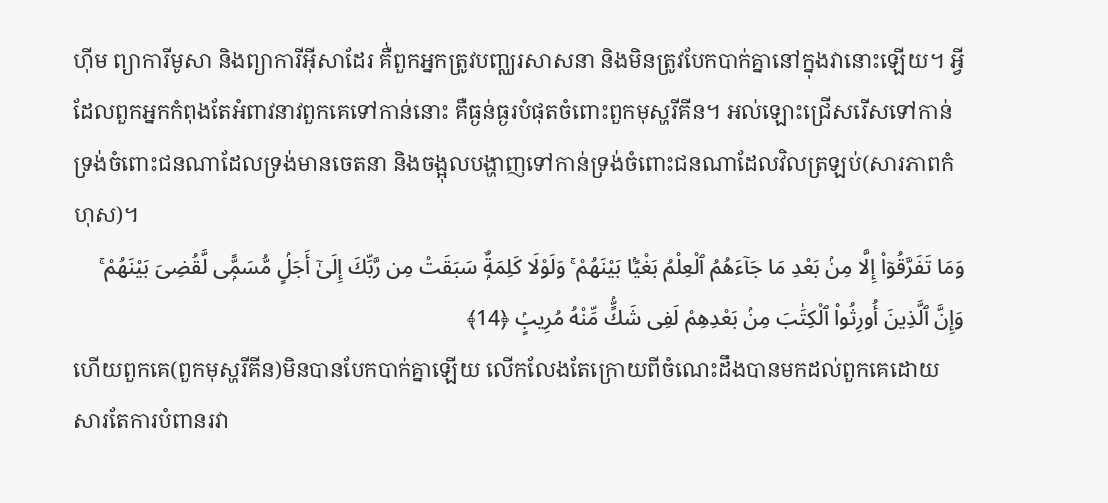ហ៊ីម ព្យាការីមូសា និងព្យាការីអ៊ីសាដែរ គឺ់ពួកអ្នកត្រូវបញ្ឈរសាសនា និងមិនត្រូវបែកបាក់គ្នានៅក្នុងវានោះឡើយ។ អ្វីដែលពួកអ្នកកំពុងតែអំពាវនាវពួកគេទៅកាន់នោះ គឺធ្ងន់ធ្ងរបំផុតចំពោះពួកមុស្ហរីគីន។ អល់ឡោះជ្រើសរើសទៅកាន់ទ្រង់ចំពោះជនណាដែលទ្រង់មានចេតនា និងចង្អុលបង្ហាញទៅកាន់ទ្រង់ចំពោះជនណាដែលវិលត្រឡប់(សារភាពកំហុស)។
وَمَا تَفَرَّقُوٓا۟ إِلَّا مِنۢ بَعْدِ مَا جَآءَهُمُ ٱلْعِلْمُ بَغْيًۢا بَيْنَهُمْ ۚ وَلَوْلَا كَلِمَةٌۭ سَبَقَتْ مِن رَّبِّكَ إِلَىٰٓ أَجَلٍۢ مُّسَمًّۭى لَّقُضِىَ بَيْنَهُمْ ۚ وَإِنَّ ٱلَّذِينَ أُورِثُوا۟ ٱلْكِتَٰبَ مِنۢ بَعْدِهِمْ لَفِى شَكٍّۢ مِّنْهُ مُرِيبٍۢ ﴿14﴾
ហើយពួកគេ(ពួកមុស្ហរីគីន)មិនបានបែកបាក់គ្នាឡើយ លើកលែងតែក្រោយពីចំណេះដឹងបានមកដល់ពួកគេដោយសារតែការបំពានរវា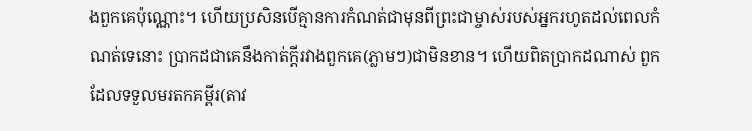ងពួកគេប៉ុណ្ណោះ។ ហើយប្រសិនបើគ្មានការកំណត់ជាមុនពីព្រះជាម្ចាស់របស់អ្នករហូតដល់ពេលកំណត់ទេនោះ ប្រាកដជាគេនឹងកាត់ក្តីរវាងពួកគេ(ភ្លាមៗ)ជាមិនខាន។ ហើយពិតប្រាកដណាស់ ពួកដែលទទួលមរតកគម្ពីរ(តាវ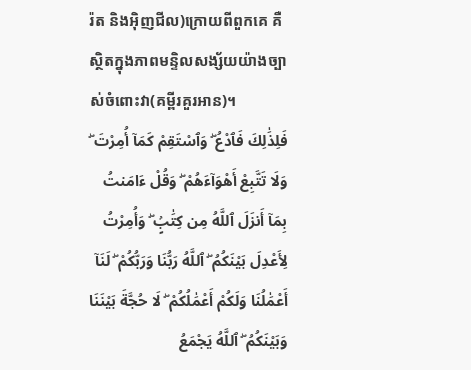រ៉ត និងអ៊ិញជីល)ក្រោយពីពួកគេ គឺស្ថិតក្នុងភាពមន្ទិលសង្ស័យយ៉ាងច្បាស់ចំពោះវា(គម្ពីរគួរអាន)។
فَلِذَٰلِكَ فَٱدْعُ ۖ وَٱسْتَقِمْ كَمَآ أُمِرْتَ ۖ وَلَا تَتَّبِعْ أَهْوَآءَهُمْ ۖ وَقُلْ ءَامَنتُ بِمَآ أَنزَلَ ٱللَّهُ مِن كِتَٰبٍۢ ۖ وَأُمِرْتُ لِأَعْدِلَ بَيْنَكُمُ ۖ ٱللَّهُ رَبُّنَا وَرَبُّكُمْ ۖ لَنَآ أَعْمَٰلُنَا وَلَكُمْ أَعْمَٰلُكُمْ ۖ لَا حُجَّةَ بَيْنَنَا وَبَيْنَكُمُ ۖ ٱللَّهُ يَجْمَعُ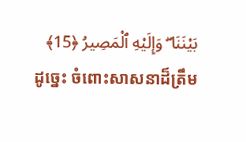بَيْنَنَا ۖ وَإِلَيْهِ ٱلْمَصِيرُ ﴿15﴾
ដូច្នេះ ចំពោះសាសនាដ៏ត្រឹម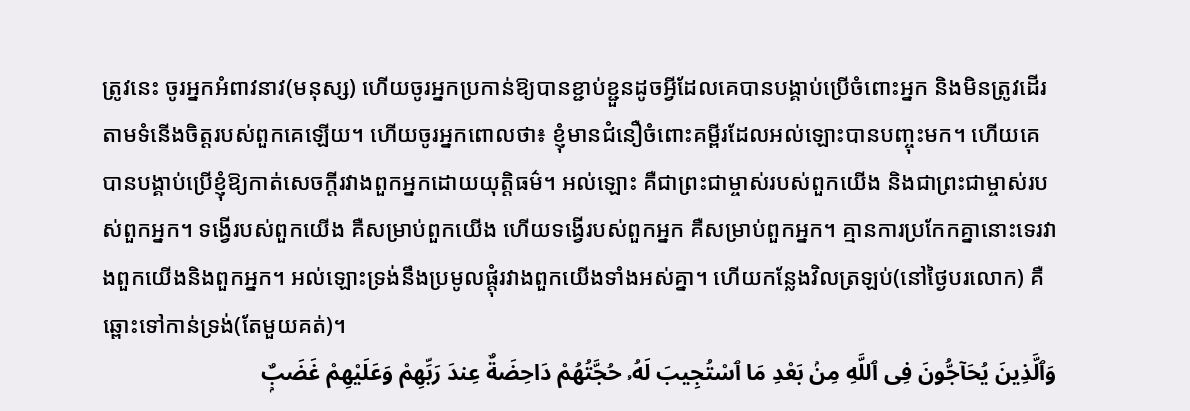ត្រូវនេះ ចូរអ្នកអំពាវនាវ(មនុស្ស) ហើយចូរអ្នកប្រកាន់ឱ្យបានខ្ជាប់ខ្ជួនដូចអ្វីដែលគេបានបង្គាប់ប្រើចំពោះអ្នក និងមិនត្រូវដើរតាមទំនើងចិត្តរបស់ពួកគេឡើយ។ ហើយចូរអ្នកពោលថា៖ ខ្ញុំមានជំនឿចំពោះគម្ពីរដែលអល់ឡោះបានបញ្ចុះមក។ ហើយគេបានបង្គាប់ប្រើខ្ញុំឱ្យកាត់សេចក្តីរវាងពួកអ្នកដោយយុត្តិធម៌។ អល់ឡោះ គឺជាព្រះជាម្ចាស់របស់ពួកយើង និងជាព្រះជាម្ចាស់របស់ពួកអ្នក។ ទង្វើរបស់ពួកយើង គឺសម្រាប់ពួកយើង ហើយទង្វើរបស់ពួកអ្នក គឺសម្រាប់ពួកអ្នក។ គ្មានការប្រកែកគ្នានោះទេរវាងពួកយើងនិងពួកអ្នក។ អល់ឡោះទ្រង់នឹងប្រមូលផ្តុំរវាងពួកយើងទាំងអស់គ្នា។ ហើយកន្លែងវិលត្រឡប់(នៅថ្ងៃបរលោក) គឺឆ្ពោះទៅកាន់ទ្រង់(តែមួយគត់)។
وَٱلَّذِينَ يُحَآجُّونَ فِى ٱللَّهِ مِنۢ بَعْدِ مَا ٱسْتُجِيبَ لَهُۥ حُجَّتُهُمْ دَاحِضَةٌ عِندَ رَبِّهِمْ وَعَلَيْهِمْ غَضَبٌۭ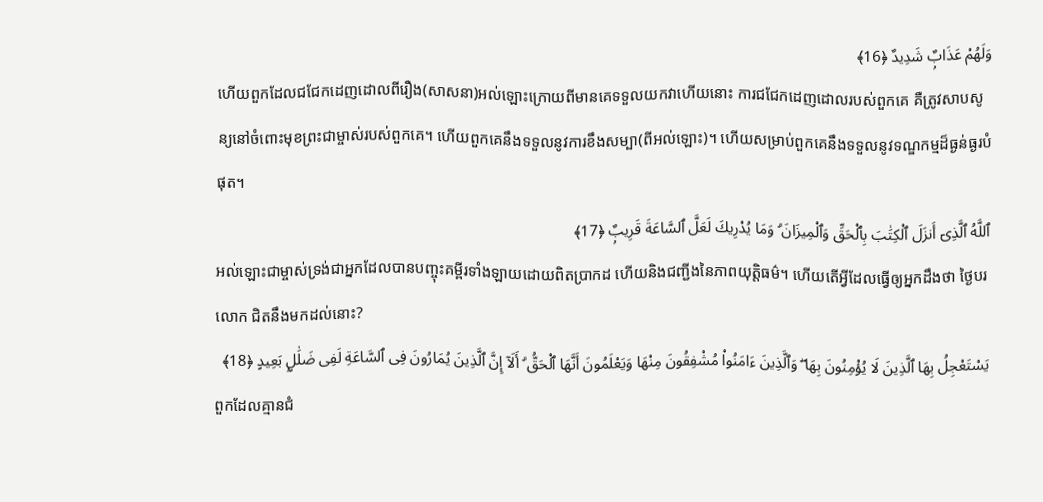وَلَهُمْ عَذَابٌۭ شَدِيدٌ ﴿16﴾
ហើយពួកដែលជជែកដេញដោលពីរឿង(សាសនា)អល់ឡោះក្រោយពីមានគេទទួលយកវាហើយនោះ ការជជែកដេញដោលរបស់ពួកគេ គឺត្រូវសាបសូន្យនៅចំពោះមុខព្រះជាម្ចាស់របស់ពួកគេ។ ហើយពួកគេនឹងទទួលនូវការខឹងសម្បា(ពីអល់ឡោះ)។ ហើយសម្រាប់ពួកគេនឹងទទួលនូវទណ្ឌកម្មដ៏ធ្ងន់ធ្ងរបំផុត។
ٱللَّهُ ٱلَّذِىٓ أَنزَلَ ٱلْكِتَٰبَ بِٱلْحَقِّ وَٱلْمِيزَانَ ۗ وَمَا يُدْرِيكَ لَعَلَّ ٱلسَّاعَةَ قَرِيبٌۭ ﴿17﴾
អល់ឡោះជាម្ចាស់ទ្រង់ជាអ្នកដែលបានបញ្ចុះគម្ពីរទាំងឡាយដោយពិតប្រាកដ ហើយនិងជញ្ជីងនៃភាពយុត្តិធម៌។ ហើយតើអ្វីដែលធ្វើឲ្យអ្នកដឹងថា ថ្ងៃបរលោក ជិតនឹងមកដល់នោះ?
يَسْتَعْجِلُ بِهَا ٱلَّذِينَ لَا يُؤْمِنُونَ بِهَا ۖ وَٱلَّذِينَ ءَامَنُوا۟ مُشْفِقُونَ مِنْهَا وَيَعْلَمُونَ أَنَّهَا ٱلْحَقُّ ۗ أَلَآ إِنَّ ٱلَّذِينَ يُمَارُونَ فِى ٱلسَّاعَةِ لَفِى ضَلَٰلٍۭ بَعِيدٍ ﴿18﴾
ពួកដែលគ្មានជំ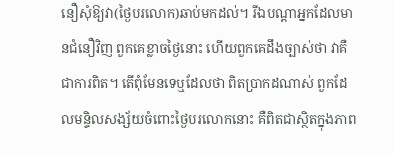នឿសុំឱ្យវា(ថ្ងៃបរលោក)ឆាប់មកដល់។ រីឯបណ្តាអ្នកដែលមានជំនឿវិញ ពួកគេខ្លាចថ្ងៃនោះ ហើយពួកគេដឹងច្បាស់ថា វាគឺជាការពិត។ តើពុំមែនទេឬដែលថា ពិតប្រាកដណាស់ ពួកដែលមន្ទិលសង្ស័យចំពោះថ្ងៃបរលោកនោះ គឺពិតជាស្ថិតក្នុងភាព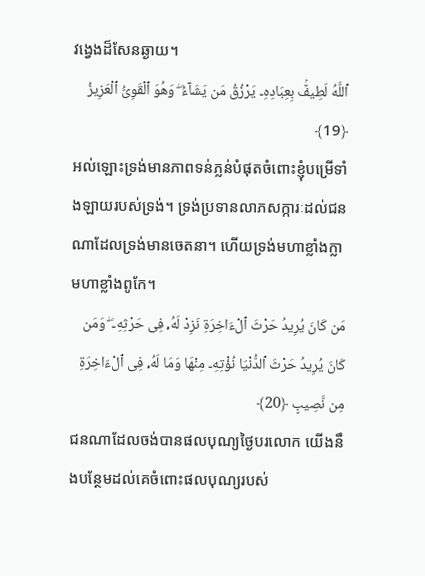វង្វេងដ៏សែនឆ្ងាយ។
ٱللَّهُ لَطِيفٌۢ بِعِبَادِهِۦ يَرْزُقُ مَن يَشَآءُ ۖ وَهُوَ ٱلْقَوِىُّ ٱلْعَزِيزُ ﴿19﴾
អល់ឡោះទ្រង់មានភាពទន់ភ្លន់បំផុតចំពោះខ្ញុំបម្រើទាំងឡាយរបស់ទ្រង់។ ទ្រង់ប្រទានលាភសក្ការៈដល់ជនណាដែលទ្រង់មានចេតនា។ ហើយទ្រង់មហាខ្លាំងក្លា មហាខ្លាំងពូកែ។
مَن كَانَ يُرِيدُ حَرْثَ ٱلْءَاخِرَةِ نَزِدْ لَهُۥ فِى حَرْثِهِۦ ۖ وَمَن كَانَ يُرِيدُ حَرْثَ ٱلدُّنْيَا نُؤْتِهِۦ مِنْهَا وَمَا لَهُۥ فِى ٱلْءَاخِرَةِ مِن نَّصِيبٍ ﴿20﴾
ជនណាដែលចង់បានផលបុណ្យថ្ងៃបរលោក យើងនឹងបន្ថែមដល់គេចំពោះផលបុណ្យរបស់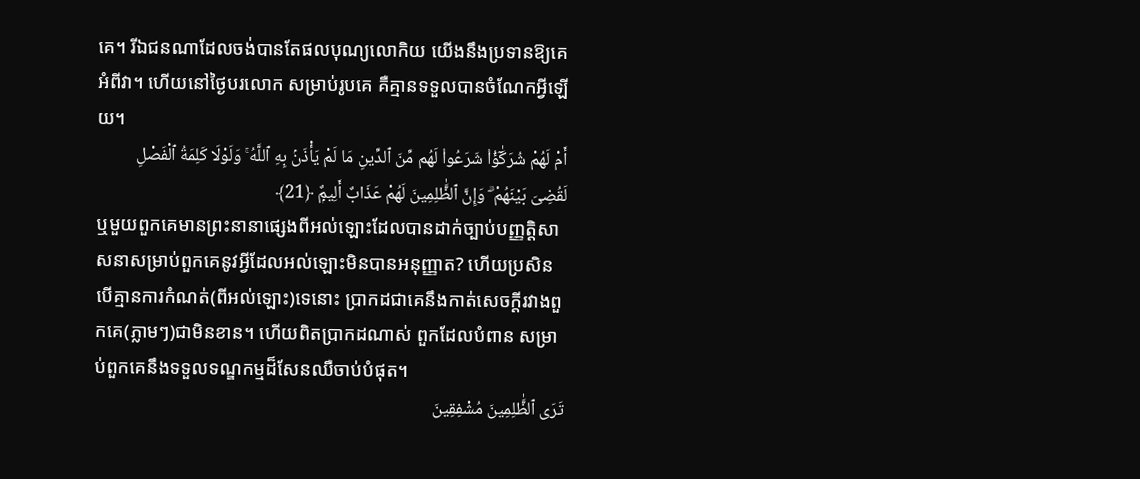គេ។ រីឯជនណាដែលចង់បានតែផលបុណ្យលោកិយ យើងនឹងប្រទានឱ្យគេអំពីវា។ ហើយនៅថ្ងៃបរលោក សម្រាប់រូបគេ គឺគ្មានទទួលបានចំណែកអ្វីឡើយ។
أَمْ لَهُمْ شُرَكَٰٓؤُا۟ شَرَعُوا۟ لَهُم مِّنَ ٱلدِّينِ مَا لَمْ يَأْذَنۢ بِهِ ٱللَّهُ ۚ وَلَوْلَا كَلِمَةُ ٱلْفَصْلِ لَقُضِىَ بَيْنَهُمْ ۗ وَإِنَّ ٱلظَّٰلِمِينَ لَهُمْ عَذَابٌ أَلِيمٌۭ ﴿21﴾
ឬមួយពួកគេមានព្រះនានាផ្សេងពីអល់ឡោះដែលបានដាក់ច្បាប់បញ្ញត្តិសាសនាសម្រាប់ពួកគេនូវអ្វីដែលអល់ឡោះមិនបានអនុញ្ញាត? ហើយប្រសិនបើគ្មានការកំណត់(ពីអល់ឡោះ)ទេនោះ ប្រាកដជាគេនឹងកាត់សេចក្តីរវាងពួកគេ(ភ្លាមៗ)ជាមិនខាន។ ហើយពិតប្រាកដណាស់ ពួកដែលបំពាន សម្រាប់ពួកគេនឹងទទួលទណ្ឌកម្មដ៏សែនឈឺចាប់បំផុត។
تَرَى ٱلظَّٰلِمِينَ مُشْفِقِينَ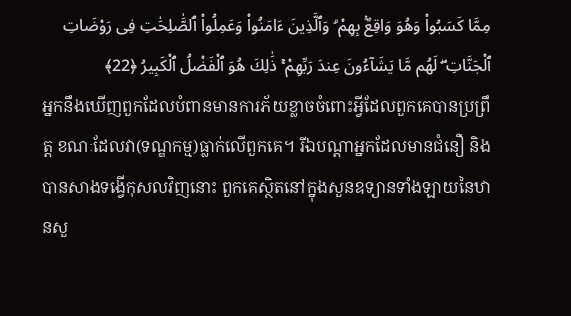مِمَّا كَسَبُوا۟ وَهُوَ وَاقِعٌۢ بِهِمْ ۗ وَٱلَّذِينَ ءَامَنُوا۟ وَعَمِلُوا۟ ٱلصَّٰلِحَٰتِ فِى رَوْضَاتِ ٱلْجَنَّاتِ ۖ لَهُم مَّا يَشَآءُونَ عِندَ رَبِّهِمْ ۚ ذَٰلِكَ هُوَ ٱلْفَضْلُ ٱلْكَبِيرُ ﴿22﴾
អ្នកនឹងឃើញពួកដែលបំពានមានការភ័យខ្លាចចំពោះអ្វីដែលពួកគេបានប្រព្រឹត្ត ខណៈដែលវា(ទណ្ឌកម្ម)ធ្លាក់លើពួកគេ។ រីឯបណ្តាអ្នកដែលមានជំនឿ និងបានសាងទង្វើកុសលវិញនោះ ពួកគេស្ថិតនៅក្នុងសួនឧទ្យានទាំងឡាយនៃឋានសួ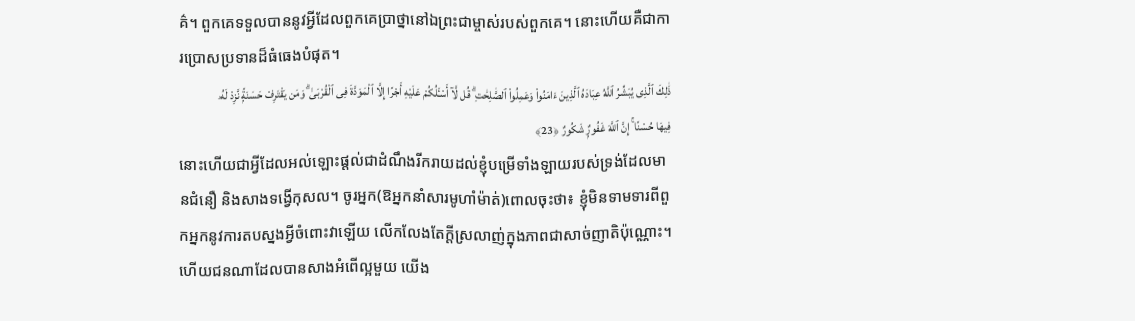គ៌។ ពួកគេទទួលបាននូវអ្វីដែលពួកគេប្រាថ្នានៅឯព្រះជាម្ចាស់របស់ពួកគេ។ នោះហើយគឺជាការប្រោសប្រទានដ៏ធំធេងបំផុត។
ذَٰلِكَ ٱلَّذِى يُبَشِّرُ ٱللَّهُ عِبَادَهُ ٱلَّذِينَ ءَامَنُوا۟ وَعَمِلُوا۟ ٱلصَّٰلِحَٰتِ ۗ قُل لَّآ أَسْـَٔلُكُمْ عَلَيْهِ أَجْرًا إِلَّا ٱلْمَوَدَّةَ فِى ٱلْقُرْبَىٰ ۗ وَمَن يَقْتَرِفْ حَسَنَةًۭ نَّزِدْ لَهُۥ فِيهَا حُسْنًا ۚ إِنَّ ٱللَّهَ غَفُورٌۭ شَكُورٌ ﴿23﴾
នោះហើយជាអ្វីដែលអល់ឡោះផ្តល់ជាដំណឹងរីករាយដល់ខ្ញុំបម្រើទាំងឡាយរបស់ទ្រង់ដែលមានជំនឿ និងសាងទង្វើកុសល។ ចូរអ្នក(ឱអ្នកនាំសារមូហាំម៉ាត់)ពោលចុះថា៖ ខ្ញុំមិនទាមទារពីពួកអ្នកនូវការតបស្នងអ្វីចំពោះវាឡើយ លើកលែងតែក្តីស្រលាញ់ក្នុងភាពជាសាច់ញាតិប៉ុណ្ណោះ។ ហើយជនណាដែលបានសាងអំពើល្អមួយ យើង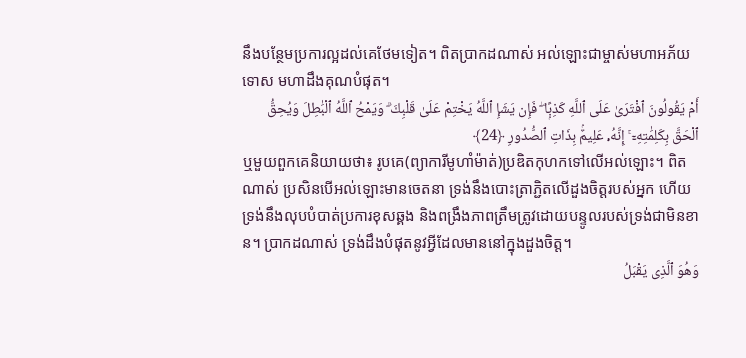នឹងបន្ថែមប្រការល្អដល់គេថែមទៀត។ ពិតប្រាកដណាស់ អល់ឡោះជាម្ចាស់មហាអភ័យទោស មហាដឹងគុណបំផុត។
أَمْ يَقُولُونَ ٱفْتَرَىٰ عَلَى ٱللَّهِ كَذِبًۭا ۖ فَإِن يَشَإِ ٱللَّهُ يَخْتِمْ عَلَىٰ قَلْبِكَ ۗ وَيَمْحُ ٱللَّهُ ٱلْبَٰطِلَ وَيُحِقُّ ٱلْحَقَّ بِكَلِمَٰتِهِۦٓ ۚ إِنَّهُۥ عَلِيمٌۢ بِذَاتِ ٱلصُّدُورِ ﴿24﴾
ឬមួយពួកគេនិយាយថា៖ រូបគេ(ព្យាការីមូហាំម៉ាត់)ប្រឌិតកុហកទៅលើអល់ឡោះ។ ពិតណាស់ ប្រសិនបើអល់ឡោះមានចេតនា ទ្រង់នឹងបោះត្រាភ្ជិតលើដួងចិត្តរបស់អ្នក ហើយទ្រង់នឹងលុបបំបាត់ប្រការខុសឆ្គង និងពង្រឹងភាពត្រឹមត្រូវដោយបន្ទូលរបស់ទ្រង់ជាមិនខាន។ ប្រាកដណាស់ ទ្រង់ដឹងបំផុតនូវអ្វីដែលមាននៅក្នុងដួងចិត្ត។
وَهُوَ ٱلَّذِى يَقْبَلُ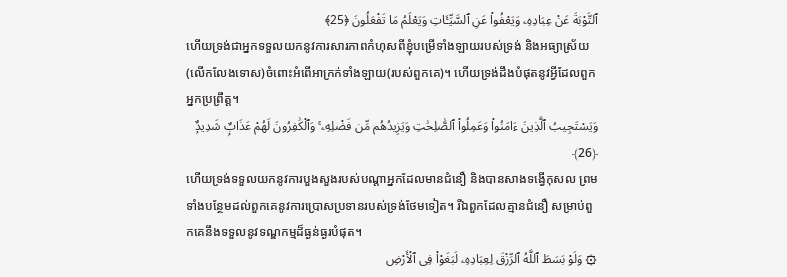ٱلتَّوْبَةَ عَنْ عِبَادِهِۦ وَيَعْفُوا۟ عَنِ ٱلسَّيِّـَٔاتِ وَيَعْلَمُ مَا تَفْعَلُونَ ﴿25﴾
ហើយទ្រង់ជាអ្នកទទួលយកនូវការសារភាពកំហុសពីខ្ញុំបម្រើទាំងឡាយរបស់ទ្រង់ និងអធ្យាស្រ័យ(លើកលែងទោស)ចំពោះអំពើអាក្រក់ទាំងឡាយ(របស់ពួកគេ)។ ហើយទ្រង់ដឹងបំផុតនូវអ្វីដែលពួកអ្នកប្រព្រឹត្ត។
وَيَسْتَجِيبُ ٱلَّذِينَ ءَامَنُوا۟ وَعَمِلُوا۟ ٱلصَّٰلِحَٰتِ وَيَزِيدُهُم مِّن فَضْلِهِۦ ۚ وَٱلْكَٰفِرُونَ لَهُمْ عَذَابٌۭ شَدِيدٌۭ ﴿26﴾
ហើយទ្រង់ទទួលយកនូវការបួងសួងរបស់បណ្តាអ្នកដែលមានជំនឿ និងបានសាងទង្វើកុសល ព្រមទាំងបន្ថែមដល់ពួកគេនូវការប្រោសប្រទានរបស់ទ្រង់ថែមទៀត។ រីឯពួកដែលគ្មានជំនឿ សម្រាប់ពួកគេនឹងទទួលនូវទណ្ឌកម្មដ៏ធ្ងន់ធ្ងរបំផុត។
۞ وَلَوْ بَسَطَ ٱللَّهُ ٱلرِّزْقَ لِعِبَادِهِۦ لَبَغَوْا۟ فِى ٱلْأَرْضِ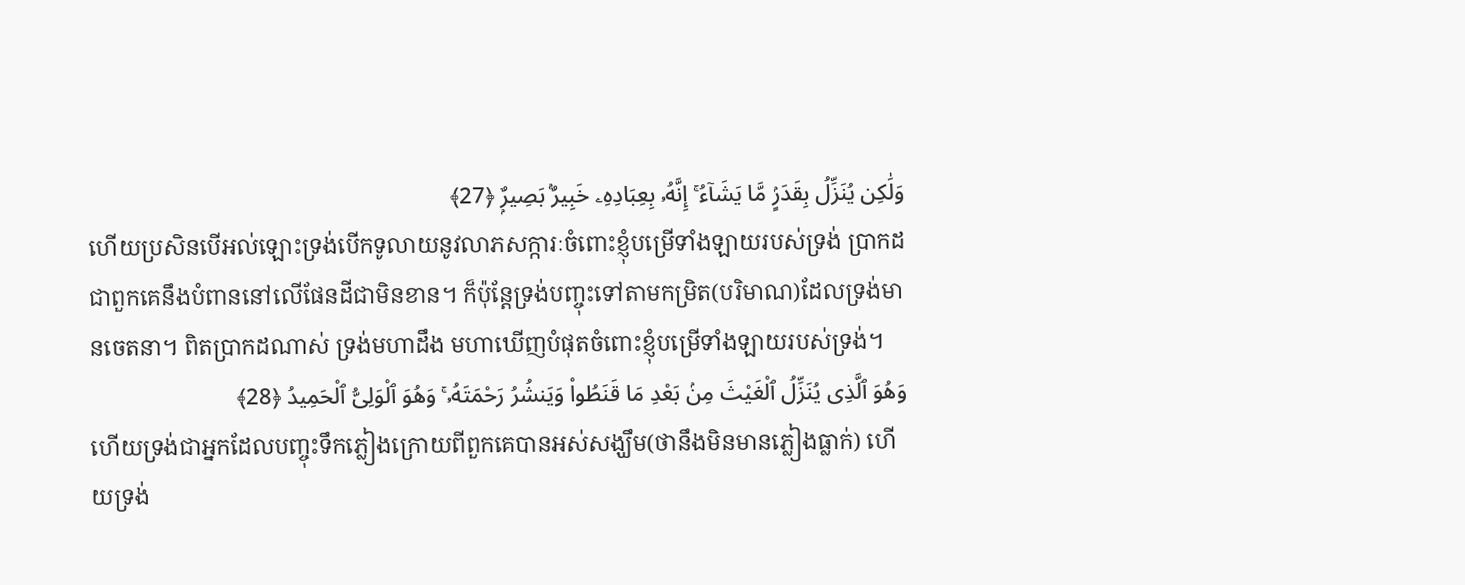وَلَٰكِن يُنَزِّلُ بِقَدَرٍۢ مَّا يَشَآءُ ۚ إِنَّهُۥ بِعِبَادِهِۦ خَبِيرٌۢ بَصِيرٌۭ ﴿27﴾
ហើយប្រសិនបើអល់ឡោះទ្រង់បើកទូលាយនូវលាភសក្ការៈចំពោះខ្ញុំបម្រើទាំងឡាយរបស់ទ្រង់ ប្រាកដជាពួកគេនឹងបំពាននៅលើផែនដីជាមិនខាន។ ក៏ប៉ុន្តែទ្រង់បញ្ចុះទៅតាមកម្រិត(បរិមាណ)ដែលទ្រង់មានចេតនា។ ពិតប្រាកដណាស់ ទ្រង់មហាដឹង មហាឃើញបំផុតចំពោះខ្ញុំបម្រើទាំងឡាយរបស់ទ្រង់។
وَهُوَ ٱلَّذِى يُنَزِّلُ ٱلْغَيْثَ مِنۢ بَعْدِ مَا قَنَطُوا۟ وَيَنشُرُ رَحْمَتَهُۥ ۚ وَهُوَ ٱلْوَلِىُّ ٱلْحَمِيدُ ﴿28﴾
ហើយទ្រង់ជាអ្នកដែលបញ្ចុះទឹកភ្លៀងក្រោយពីពួកគេបានអស់សង្ឃឹម(ថានឹងមិនមានភ្លៀងធ្លាក់) ហើយទ្រង់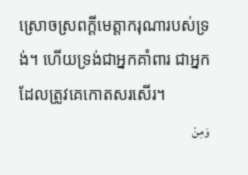ស្រោចស្រពក្តីមេត្តាករុណារបស់ទ្រង់។ ហើយទ្រង់ជាអ្នកគាំពារ ជាអ្នកដែលត្រូវគេកោតសរសើរ។
وَمِنْ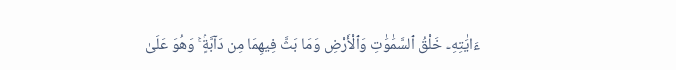ءَايَٰتِهِۦ خَلْقُ ٱلسَّمَٰوَٰتِ وَٱلْأَرْضِ وَمَا بَثَّ فِيهِمَا مِن دَآبَّةٍۢ ۚ وَهُوَ عَلَىٰ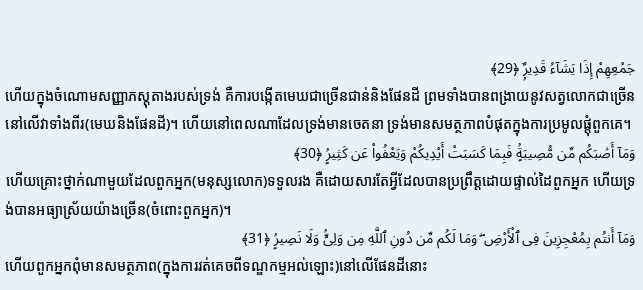جَمْعِهِمْ إِذَا يَشَآءُ قَدِيرٌۭ ﴿29﴾
ហើយក្នុងចំណោមសញ្ញាភស្តុតាងរបស់ទ្រង់ គឺការបង្កើតមេឃជាច្រើនជាន់និងផែនដី ព្រមទាំងបានពង្រាយនូវសត្វលោកជាច្រើននៅលើវាទាំងពីរ(មេឃនិងផែនដី)។ ហើយនៅពេលណាដែលទ្រង់មានចេតនា ទ្រង់មានសមត្ថភាពបំផុតក្នុងការប្រមូលផ្តុំពួកគេ។
وَمَآ أَصَٰبَكُم مِّن مُّصِيبَةٍۢ فَبِمَا كَسَبَتْ أَيْدِيكُمْ وَيَعْفُوا۟ عَن كَثِيرٍۢ ﴿30﴾
ហើយគ្រោះថ្នាក់ណាមួយដែលពួកអ្នក(មនុស្សលោក)ទទួលរង គឺដោយសារតែអ្វីដែលបានប្រព្រឹត្តដោយផ្ទាល់ដៃពួកអ្នក ហើយទ្រង់បានអធ្យាស្រ័យយ៉ាងច្រើន(ចំពោះពួកអ្នក)។
وَمَآ أَنتُم بِمُعْجِزِينَ فِى ٱلْأَرْضِ ۖ وَمَا لَكُم مِّن دُونِ ٱللَّهِ مِن وَلِىٍّۢ وَلَا نَصِيرٍۢ ﴿31﴾
ហើយពួកអ្នកពុំមានសមត្ថភាព(ក្នុងការរត់គេចពីទណ្ឌកម្មអល់ឡោះ)នៅលើផែនដីនោះ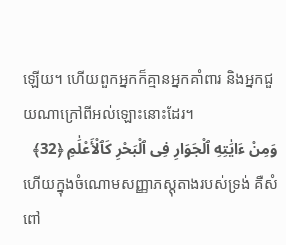ឡើយ។ ហើយពួកអ្នកក៏គ្មានអ្នកគាំពារ និងអ្នកជួយណាក្រៅពីអល់ឡោះនោះដែរ។
وَمِنْ ءَايَٰتِهِ ٱلْجَوَارِ فِى ٱلْبَحْرِ كَٱلْأَعْلَٰمِ ﴿32﴾
ហើយក្នុងចំណោមសញ្ញាភស្តុតាងរបស់ទ្រង់ គឺសំពៅ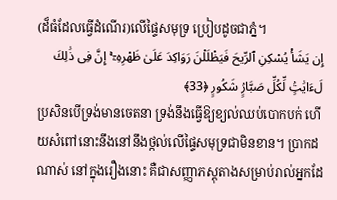(ដ៏ធំដែលធ្វើដំណើរ)លើផ្ទៃសមុទ្រ ប្រៀបដូចជាភ្នំ។
إِن يَشَأْ يُسْكِنِ ٱلرِّيحَ فَيَظْلَلْنَ رَوَاكِدَ عَلَىٰ ظَهْرِهِۦٓ ۚ إِنَّ فِى ذَٰلِكَ لَءَايَٰتٍۢ لِّكُلِّ صَبَّارٍۢ شَكُورٍ ﴿33﴾
ប្រសិនបើទ្រង់មានចេតនា ទ្រង់នឹងធ្វើឱ្យខ្យល់ឈប់បោកបក់ ហើយសំពៅនោះនឹងនៅនឹងថ្កល់លើផ្ទៃសមុទ្រជាមិនខាន។ ប្រាកដណាស់ នៅក្នុងរឿងនោះ គឺជាសញ្ញាភស្តុតាងសម្រាប់រាល់អ្នកដែ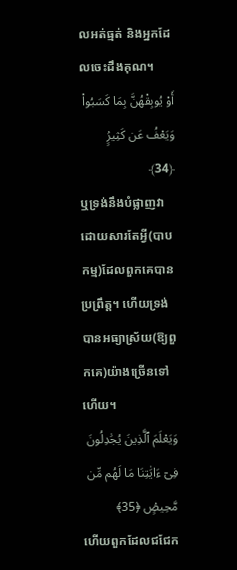លអត់ធ្មត់ និងអ្នកដែលចេះដឹងគុណ។
أَوْ يُوبِقْهُنَّ بِمَا كَسَبُوا۟ وَيَعْفُ عَن كَثِيرٍۢ ﴿34﴾
ឬទ្រង់នឹងបំផ្លាញវាដោយសារតែអ្វី(បាបកម្ម)ដែលពួកគេបានប្រព្រឹត្ត។ ហើយទ្រង់បានអធ្យាស្រ័យ(ឱ្យពួកគេ)យ៉ាងច្រើនទៅហើយ។
وَيَعْلَمَ ٱلَّذِينَ يُجَٰدِلُونَ فِىٓ ءَايَٰتِنَا مَا لَهُم مِّن مَّحِيصٍۢ ﴿35﴾
ហើយពួកដែលជជែក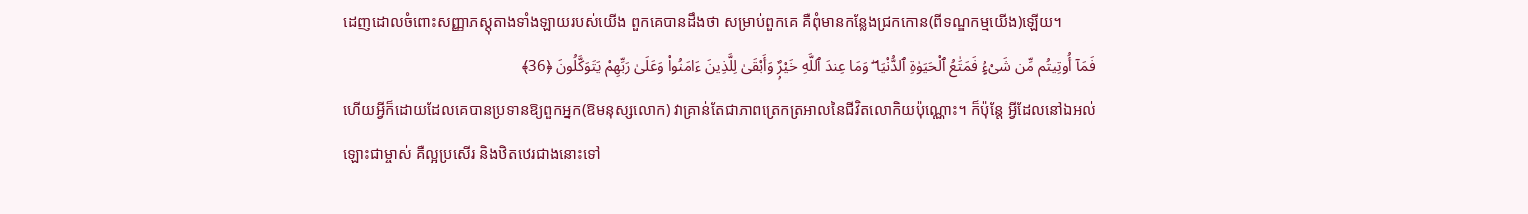ដេញដោលចំពោះសញ្ញាភស្តុតាងទាំងឡាយរបស់យើង ពួកគេបានដឹងថា សម្រាប់ពួកគេ គឺពុំមានកន្លែងជ្រកកោន(ពីទណ្ឌកម្មយើង)ឡើយ។
فَمَآ أُوتِيتُم مِّن شَىْءٍۢ فَمَتَٰعُ ٱلْحَيَوٰةِ ٱلدُّنْيَا ۖ وَمَا عِندَ ٱللَّهِ خَيْرٌۭ وَأَبْقَىٰ لِلَّذِينَ ءَامَنُوا۟ وَعَلَىٰ رَبِّهِمْ يَتَوَكَّلُونَ ﴿36﴾
ហើយអ្វីក៏ដោយដែលគេបានប្រទានឱ្យពួកអ្នក(ឱមនុស្សលោក) វាគ្រាន់តែជាភាពត្រេកត្រអាលនៃជីវិតលោកិយប៉ុណ្ណោះ។ ក៏ប៉ុន្តែ អ្វីដែលនៅឯអល់ឡោះជាម្ចាស់ គឺល្អប្រសើរ និងឋិតឋេរជាងនោះទៅ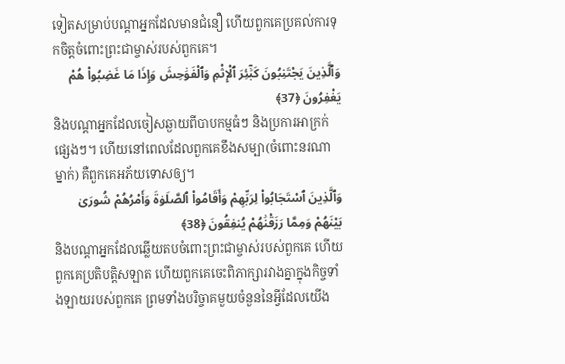ទៀតសម្រាប់បណ្តាអ្នកដែលមានជំនឿ ហើយពួកគេប្រគល់ការទុកចិត្តចំពោះព្រះជាម្ចាស់របស់ពួកគេ។
وَٱلَّذِينَ يَجْتَنِبُونَ كَبَٰٓئِرَ ٱلْإِثْمِ وَٱلْفَوَٰحِشَ وَإِذَا مَا غَضِبُوا۟ هُمْ يَغْفِرُونَ ﴿37﴾
និងបណ្តាអ្នកដែលចៀសឆ្ងាយពីបាបកម្មធំៗ និងប្រការអាក្រក់ផ្សេងៗ។ ហើយនៅពេលដែលពួកគេខឹងសម្បា(ចំពោះនរណាម្នាក់) គឺពួកគេអភ័យទោសឲ្យ។
وَٱلَّذِينَ ٱسْتَجَابُوا۟ لِرَبِّهِمْ وَأَقَامُوا۟ ٱلصَّلَوٰةَ وَأَمْرُهُمْ شُورَىٰ بَيْنَهُمْ وَمِمَّا رَزَقْنَٰهُمْ يُنفِقُونَ ﴿38﴾
និងបណ្តាអ្នកដែលឆ្លើយតបចំពោះព្រះជាម្ចាស់របស់ពួកគេ ហើយពួកគេប្រតិបត្តិសឡាត ហើយពួកគេចេះពិភាក្សារវាងគ្នាក្នុងកិច្ចទាំងឡាយរបស់ពួកគេ ព្រមទាំងបរិច្ចាគមួយចំនួននៃអ្វីដែលយើង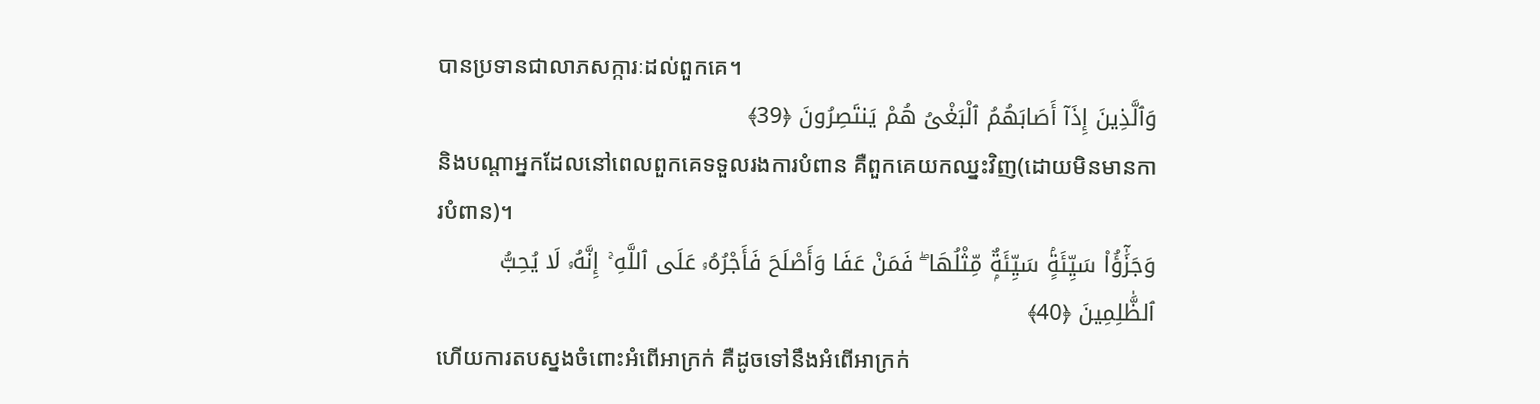បានប្រទានជាលាភសក្ការៈដល់ពួកគេ។
وَٱلَّذِينَ إِذَآ أَصَابَهُمُ ٱلْبَغْىُ هُمْ يَنتَصِرُونَ ﴿39﴾
និងបណ្តាអ្នកដែលនៅពេលពួកគេទទួលរងការបំពាន គឺពួកគេយកឈ្នះវិញ(ដោយមិនមានការបំពាន)។
وَجَزَٰٓؤُا۟ سَيِّئَةٍۢ سَيِّئَةٌۭ مِّثْلُهَا ۖ فَمَنْ عَفَا وَأَصْلَحَ فَأَجْرُهُۥ عَلَى ٱللَّهِ ۚ إِنَّهُۥ لَا يُحِبُّ ٱلظَّٰلِمِينَ ﴿40﴾
ហើយការតបស្នងចំពោះអំពើអាក្រក់ គឺដូចទៅនឹងអំពើអាក្រក់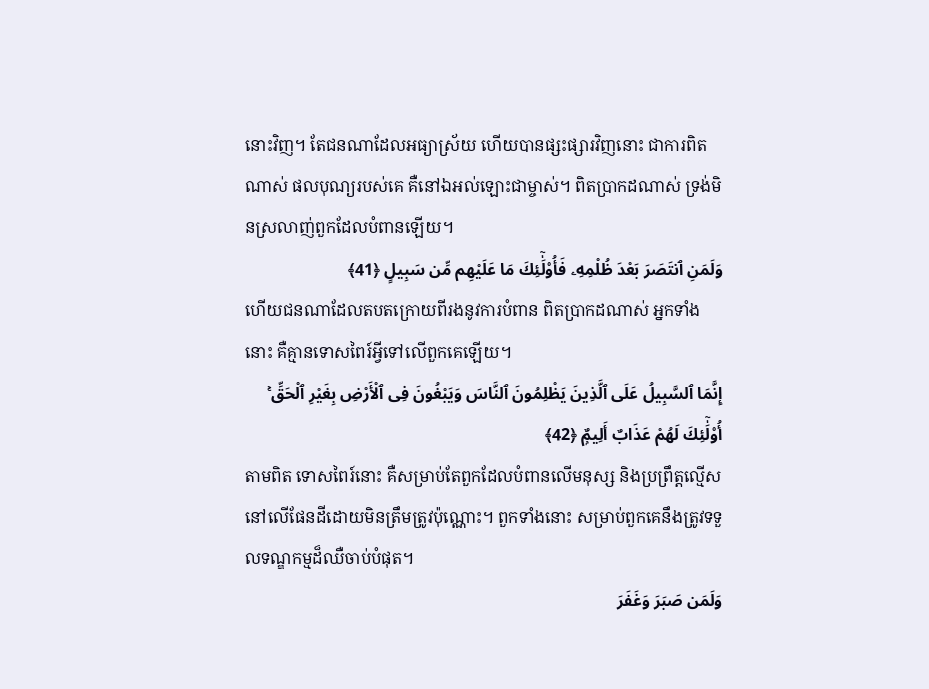នោះវិញ។ តែជនណាដែលអធ្យាស្រ័យ ហើយបានផ្សះផ្សារវិញនោះ ជាការពិតណាស់ ផលបុណ្យរបស់គេ គឺនៅឯអល់ឡោះជាម្ចាស់។ ពិតប្រាកដណាស់ ទ្រង់មិនស្រលាញ់ពួកដែលបំពានឡើយ។
وَلَمَنِ ٱنتَصَرَ بَعْدَ ظُلْمِهِۦ فَأُو۟لَٰٓئِكَ مَا عَلَيْهِم مِّن سَبِيلٍ ﴿41﴾
ហើយជនណាដែលតបតក្រោយពីរងនូវការបំពាន ពិតប្រាកដណាស់ អ្នកទាំងនោះ គឺគ្មានទោសពៃរ៍អ្វីទៅលើពួកគេឡើយ។
إِنَّمَا ٱلسَّبِيلُ عَلَى ٱلَّذِينَ يَظْلِمُونَ ٱلنَّاسَ وَيَبْغُونَ فِى ٱلْأَرْضِ بِغَيْرِ ٱلْحَقِّ ۚ أُو۟لَٰٓئِكَ لَهُمْ عَذَابٌ أَلِيمٌۭ ﴿42﴾
តាមពិត ទោសពៃរ៍នោះ គឺសម្រាប់តែពួកដែលបំពានលើមនុស្ស និងប្រព្រឹត្តល្មើសនៅលើផែនដីដោយមិនត្រឹមត្រូវប៉ុណ្ណោះ។ ពួកទាំងនោះ សម្រាប់ពួកគេនឹងត្រូវទទួលទណ្ឌកម្មដ៏ឈឺចាប់បំផុត។
وَلَمَن صَبَرَ وَغَفَرَ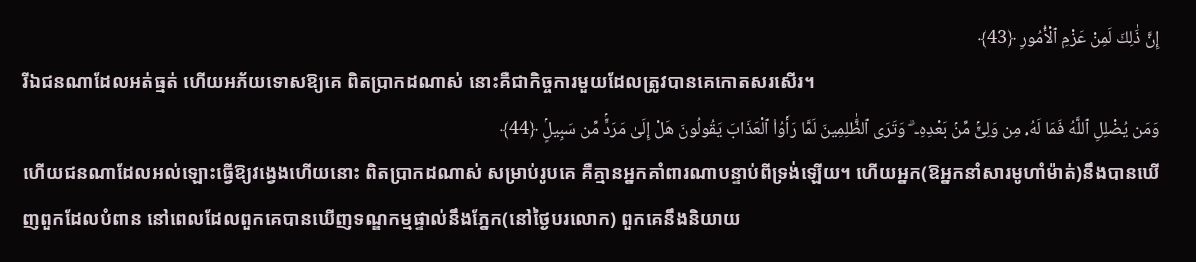إِنَّ ذَٰلِكَ لَمِنْ عَزْمِ ٱلْأُمُورِ ﴿43﴾
រីឯជនណាដែលអត់ធ្មត់ ហើយអភ័យទោសឱ្យគេ ពិតប្រាកដណាស់ នោះគឺជាកិច្ចការមួយដែលត្រូវបានគេកោតសរសើរ។
وَمَن يُضْلِلِ ٱللَّهُ فَمَا لَهُۥ مِن وَلِىٍّۢ مِّنۢ بَعْدِهِۦ ۗ وَتَرَى ٱلظَّٰلِمِينَ لَمَّا رَأَوُا۟ ٱلْعَذَابَ يَقُولُونَ هَلْ إِلَىٰ مَرَدٍّۢ مِّن سَبِيلٍۢ ﴿44﴾
ហើយជនណាដែលអល់ឡោះធ្វើឱ្យវង្វេងហើយនោះ ពិតប្រាកដណាស់ សម្រាប់រូបគេ គឺគ្មានអ្នកគាំពារណាបន្ទាប់ពីទ្រង់ឡើយ។ ហើយអ្នក(ឱអ្នកនាំសារមូហាំម៉ាត់)នឹងបានឃើញពួកដែលបំពាន នៅពេលដែលពួកគេបានឃើញទណ្ឌកម្មផ្ទាល់នឹងភ្នែក(នៅថ្ងៃបរលោក) ពួកគេនឹងនិយាយ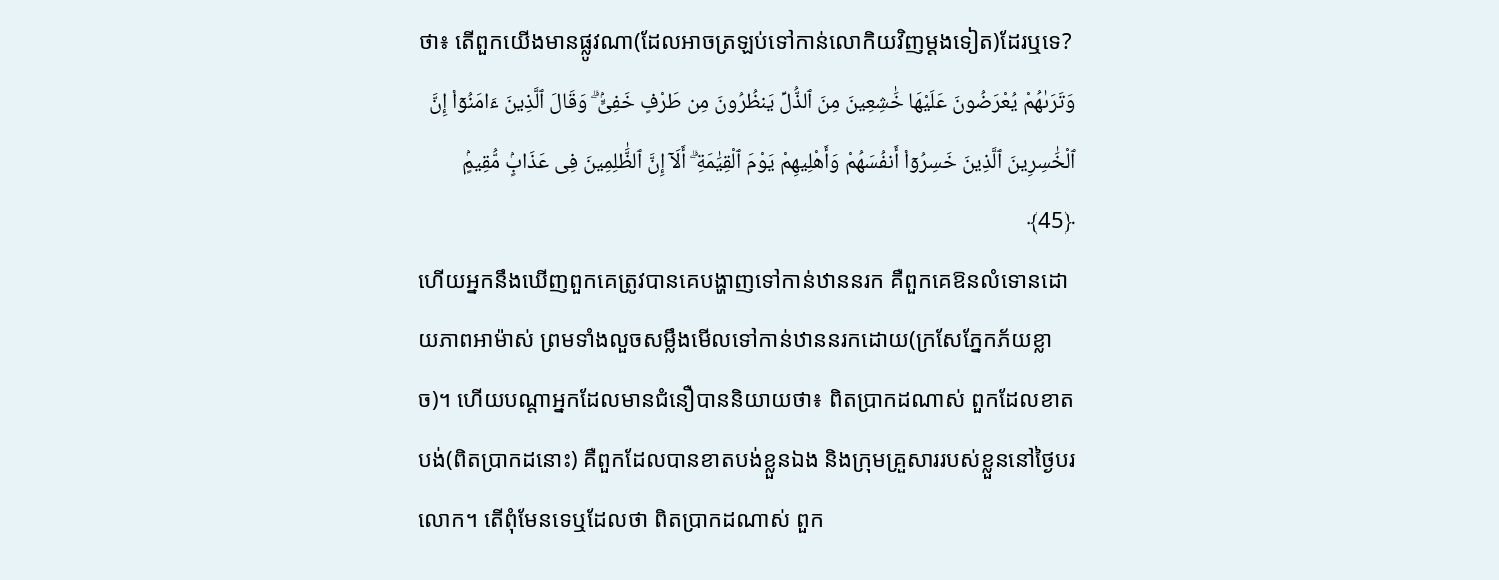ថា៖ តើពួកយើងមានផ្លូវណា(ដែលអាចត្រឡប់ទៅកាន់លោកិយវិញម្តងទៀត)ដែរឬទេ?
وَتَرَىٰهُمْ يُعْرَضُونَ عَلَيْهَا خَٰشِعِينَ مِنَ ٱلذُّلِّ يَنظُرُونَ مِن طَرْفٍ خَفِىٍّۢ ۗ وَقَالَ ٱلَّذِينَ ءَامَنُوٓا۟ إِنَّ ٱلْخَٰسِرِينَ ٱلَّذِينَ خَسِرُوٓا۟ أَنفُسَهُمْ وَأَهْلِيهِمْ يَوْمَ ٱلْقِيَٰمَةِ ۗ أَلَآ إِنَّ ٱلظَّٰلِمِينَ فِى عَذَابٍۢ مُّقِيمٍۢ ﴿45﴾
ហើយអ្នកនឹងឃើញពួកគេត្រូវបានគេបង្ហាញទៅកាន់ឋាននរក គឺពួកគេឱនលំទោនដោយភាពអាម៉ាស់ ព្រមទាំងលួចសម្លឹងមើលទៅកាន់ឋាននរកដោយ(ក្រសែភ្នែកភ័យខ្លាច)។ ហើយបណ្តាអ្នកដែលមានជំនឿបាននិយាយថា៖ ពិតប្រាកដណាស់ ពួកដែលខាតបង់(ពិតប្រាកដនោះ) គឺពួកដែលបានខាតបង់ខ្លួនឯង និងក្រុមគ្រួសាររបស់ខ្លួននៅថ្ងៃបរលោក។ តើពុំមែនទេឬដែលថា ពិតប្រាកដណាស់ ពួក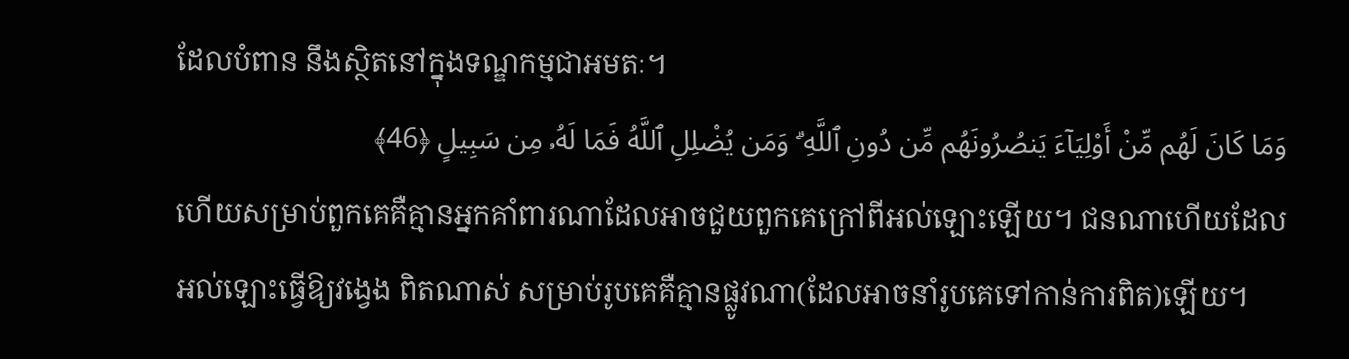ដែលបំពាន នឹងស្ថិតនៅក្នុងទណ្ឌកម្មជាអមតៈ។
وَمَا كَانَ لَهُم مِّنْ أَوْلِيَآءَ يَنصُرُونَهُم مِّن دُونِ ٱللَّهِ ۗ وَمَن يُضْلِلِ ٱللَّهُ فَمَا لَهُۥ مِن سَبِيلٍ ﴿46﴾
ហើយសម្រាប់ពួកគេគឺគ្មានអ្នកគាំពារណាដែលអាចជួយពួកគេក្រៅពីអល់ឡោះឡើយ។ ជនណាហើយដែលអល់ឡោះធ្វើឱ្យវង្វេង ពិតណាស់ សម្រាប់រូបគេគឺគ្មានផ្លូវណា(ដែលអាចនាំរូបគេទៅកាន់ការពិត)ឡើយ។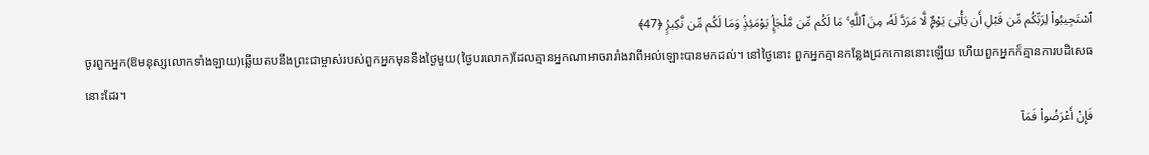ٱسْتَجِيبُوا۟ لِرَبِّكُم مِّن قَبْلِ أَن يَأْتِىَ يَوْمٌۭ لَّا مَرَدَّ لَهُۥ مِنَ ٱللَّهِ ۚ مَا لَكُم مِّن مَّلْجَإٍۢ يَوْمَئِذٍۢ وَمَا لَكُم مِّن نَّكِيرٍۢ ﴿47﴾
ចូរពួកអ្នក(ឱមនុស្សលោកទាំងឡាយ)ឆ្លើយតបនឹងព្រះជាម្ចាស់របស់ពួកអ្នកមុននឹងថ្ងៃមួយ(ថ្ងៃបរលោក)ដែលគ្មានអ្នកណាអាចរារាំងវាពីអល់ឡោះបានមកដល់។ នៅថ្ងៃនោះ ពួកអ្នកគ្មានកន្លែងជ្រកកោននោះឡើយ ហើយពួកអ្នកក៏គ្មានការបដិសេធនោះដែរ។
فَإِنْ أَعْرَضُوا۟ فَمَآ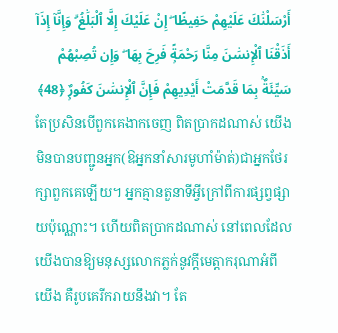أَرْسَلْنَٰكَ عَلَيْهِمْ حَفِيظًا ۖ إِنْ عَلَيْكَ إِلَّا ٱلْبَلَٰغُ ۗ وَإِنَّآ إِذَآ أَذَقْنَا ٱلْإِنسَٰنَ مِنَّا رَحْمَةًۭ فَرِحَ بِهَا ۖ وَإِن تُصِبْهُمْ سَيِّئَةٌۢ بِمَا قَدَّمَتْ أَيْدِيهِمْ فَإِنَّ ٱلْإِنسَٰنَ كَفُورٌۭ ﴿48﴾
តែប្រសិនបើពួកគេងាកចេញ ពិតប្រាកដណាស់ យើងមិនបានបញ្ជូនអ្នក(ឱអ្នកនាំសារមូហាំម៉ាត់)ជាអ្នកថែរក្សាពួកគេឡើយ។ អ្នកគ្មានតួនាទីអ្វីក្រៅពីការផ្សព្វផ្សាយប៉ុណ្ណោះ។ ហើយពិតប្រាកដណាស់ នៅពេលដែលយើងបានឱ្យមនុស្សលោកភ្លក់នូវក្តីមេត្តាករុណាអំពីយើង គឺរូបគេរីករាយនឹងវា។ តែ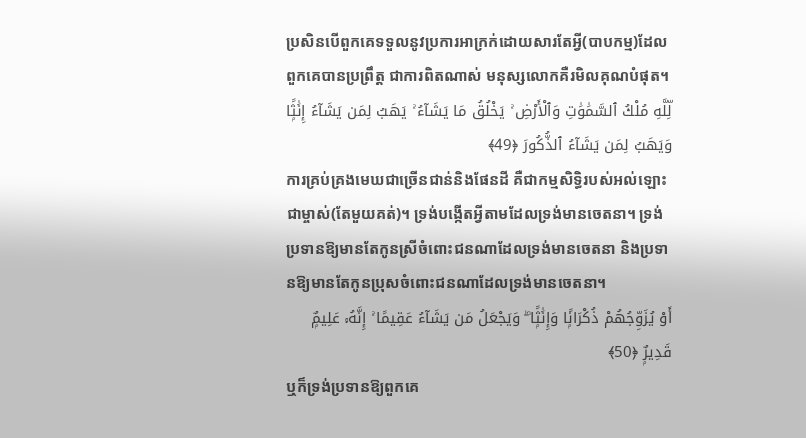ប្រសិនបើពួកគេទទួលនូវប្រការអាក្រក់ដោយសារតែអ្វី(បាបកម្ម)ដែលពួកគេបានប្រព្រឹត្ត ជាការពិតណាស់ មនុស្សលោកគឺរមិលគុណបំផុត។
لِّلَّهِ مُلْكُ ٱلسَّمَٰوَٰتِ وَٱلْأَرْضِ ۚ يَخْلُقُ مَا يَشَآءُ ۚ يَهَبُ لِمَن يَشَآءُ إِنَٰثًۭا وَيَهَبُ لِمَن يَشَآءُ ٱلذُّكُورَ ﴿49﴾
ការគ្រប់គ្រងមេឃជាច្រើនជាន់និងផែនដី គឺជាកម្មសិទ្ធិរបស់អល់ឡោះជាម្ចាស់(តែមួយគត់)។ ទ្រង់បង្កើតអ្វីតាមដែលទ្រង់មានចេតនា។ ទ្រង់ប្រទានឱ្យមានតែកូនស្រីចំពោះជនណាដែលទ្រង់មានចេតនា និងប្រទានឱ្យមានតែកូនប្រុសចំពោះជនណាដែលទ្រង់មានចេតនា។
أَوْ يُزَوِّجُهُمْ ذُكْرَانًۭا وَإِنَٰثًۭا ۖ وَيَجْعَلُ مَن يَشَآءُ عَقِيمًا ۚ إِنَّهُۥ عَلِيمٌۭ قَدِيرٌۭ ﴿50﴾
ឬក៏ទ្រង់ប្រទានឱ្យពួកគេ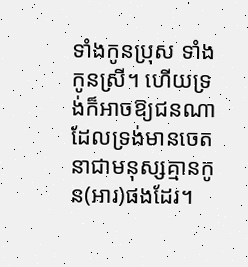ទាំងកូនប្រុស ទាំងកូនស្រី។ ហើយទ្រង់ក៏អាចឱ្យជនណាដែលទ្រង់មានចេតនាជាមនុស្សគ្មានកូន(អារ)ផងដែរ។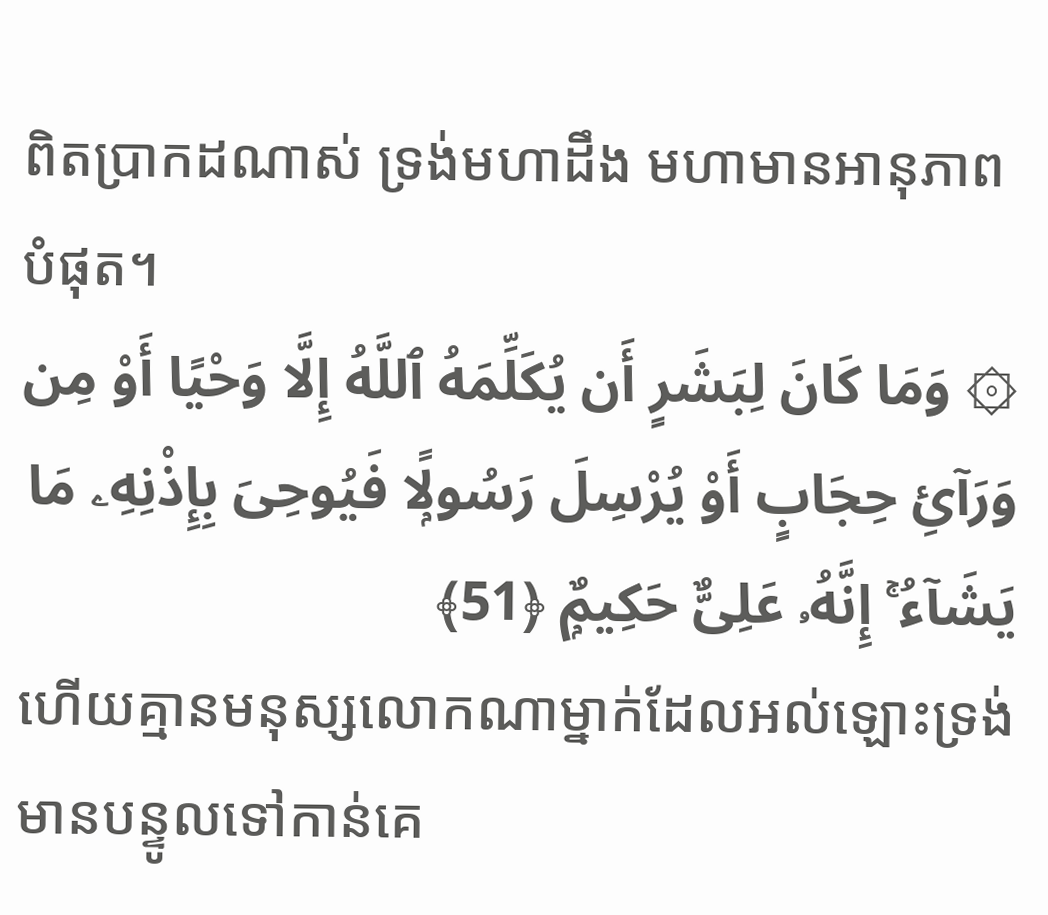ពិតប្រាកដណាស់ ទ្រង់មហាដឹង មហាមានអានុភាពបំផុត។
۞ وَمَا كَانَ لِبَشَرٍ أَن يُكَلِّمَهُ ٱللَّهُ إِلَّا وَحْيًا أَوْ مِن وَرَآئِ حِجَابٍ أَوْ يُرْسِلَ رَسُولًۭا فَيُوحِىَ بِإِذْنِهِۦ مَا يَشَآءُ ۚ إِنَّهُۥ عَلِىٌّ حَكِيمٌۭ ﴿51﴾
ហើយគ្មានមនុស្សលោកណាម្នាក់ដែលអល់ឡោះទ្រង់មានបន្ទូលទៅកាន់គេ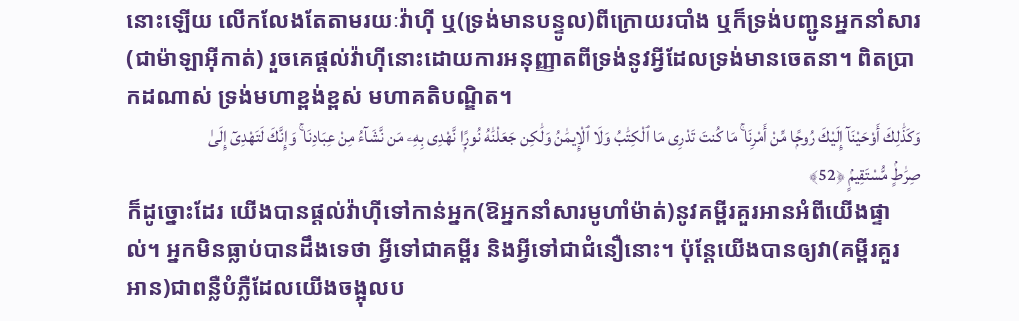នោះឡើយ លើកលែងតែតាមរយៈវ៉ាហ៊ី ឬ(ទ្រង់មានបន្ទូល)ពីក្រោយរបាំង ឬក៏ទ្រង់បញ្ជូនអ្នកនាំសារ(ជាម៉ាឡាអ៊ីកាត់) រួចគេផ្តល់វ៉ាហ៊ីនោះដោយការអនុញ្ញាតពីទ្រង់នូវអ្វីដែលទ្រង់មានចេតនា។ ពិតប្រាកដណាស់ ទ្រង់មហាខ្ពង់ខ្ពស់ មហាគតិបណ្ឌិត។
وَكَذَٰلِكَ أَوْحَيْنَآ إِلَيْكَ رُوحًۭا مِّنْ أَمْرِنَا ۚ مَا كُنتَ تَدْرِى مَا ٱلْكِتَٰبُ وَلَا ٱلْإِيمَٰنُ وَلَٰكِن جَعَلْنَٰهُ نُورًۭا نَّهْدِى بِهِۦ مَن نَّشَآءُ مِنْ عِبَادِنَا ۚ وَإِنَّكَ لَتَهْدِىٓ إِلَىٰ صِرَٰطٍۢ مُّسْتَقِيمٍۢ ﴿52﴾
ក៏ដូច្នោះដែរ យើងបានផ្តល់វ៉ាហ៊ីទៅកាន់អ្នក(ឱអ្នកនាំសារមូហាំម៉ាត់)នូវគម្ពីរគួរអានអំពីយើងផ្ទាល់។ អ្នកមិនធ្លាប់បានដឹងទេថា អ្វីទៅជាគម្ពីរ និងអ្វីទៅជាជំនឿនោះ។ ប៉ុន្តែយើងបានឲ្យវា(គម្ពីរគួរអាន)ជាពន្លឺបំភ្លឺដែលយើងចង្អុលប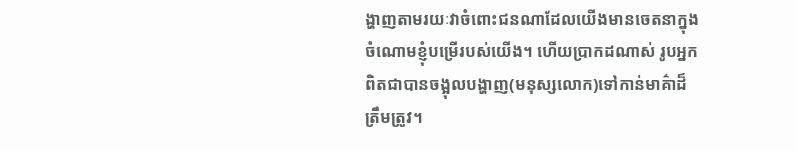ង្ហាញតាមរយៈវាចំពោះជនណាដែលយើងមានចេតនាក្នុងចំណោមខ្ញុំបម្រើរបស់យើង។ ហើយប្រាកដណាស់ រូបអ្នកពិតជាបានចង្អុលបង្ហាញ(មនុស្សលោក)ទៅកាន់មាគ៌ាដ៏ត្រឹមត្រូវ។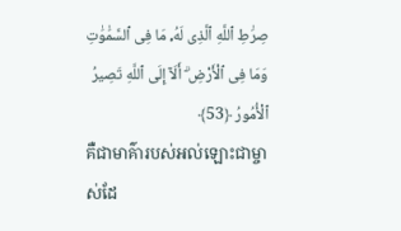صِرَٰطِ ٱللَّهِ ٱلَّذِى لَهُۥ مَا فِى ٱلسَّمَٰوَٰتِ وَمَا فِى ٱلْأَرْضِ ۗ أَلَآ إِلَى ٱللَّهِ تَصِيرُ ٱلْأُمُورُ ﴿53﴾
គឺជាមាគ៌ារបស់អល់ឡោះជាម្ចាស់ដែ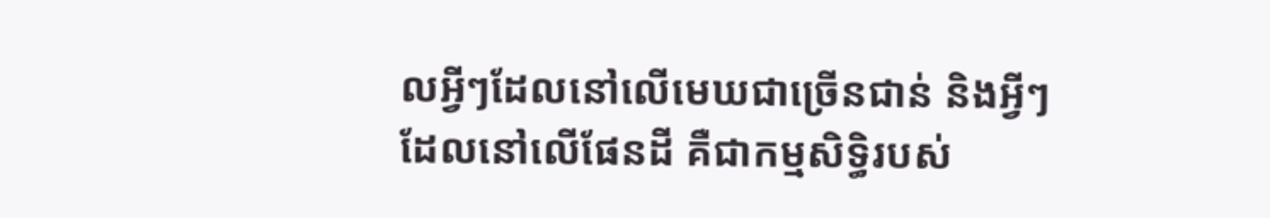លអ្វីៗដែលនៅលើមេឃជាច្រើនជាន់ និងអ្វីៗដែលនៅលើផែនដី គឺជាកម្មសិទ្ធិរបស់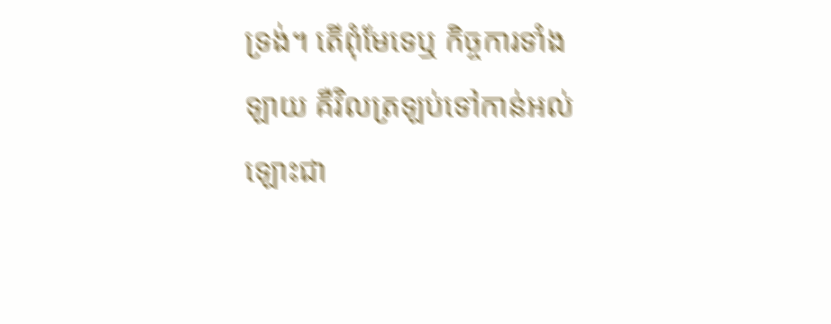ទ្រង់។ តើពុំមែទេឬ កិច្ចការទាំងឡាយ គឺវិលត្រឡប់ទៅកាន់អល់ឡោះជា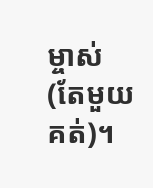ម្ចាស់(តែមួយគត់)។